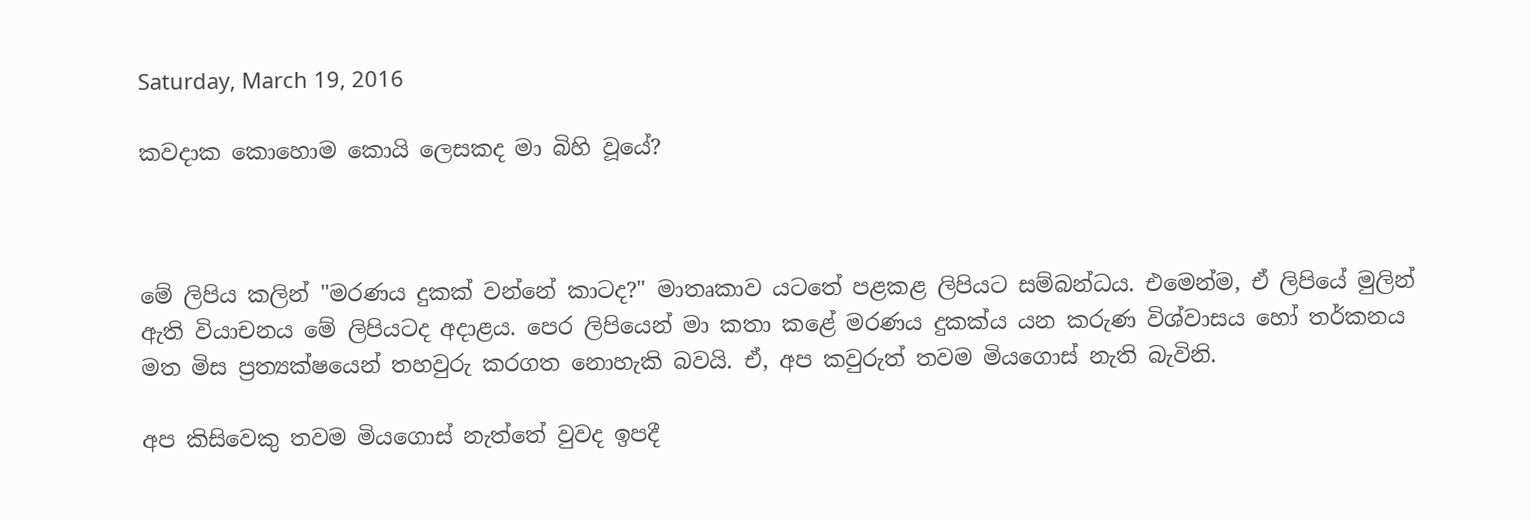Saturday, March 19, 2016

කවදාක කොහොම කොයි ලෙසකද මා බිහි වූයේ?



මේ ලිපිය කලින් "මරණය දුකක් වන්නේ කාටද?" මාතෘකාව යටතේ පළකළ ලිපියට සම්බන්ධය. එමෙන්ම, ඒ ලිපියේ මුලින් ඇති වියාචනය මේ ලිපියටද අදාළය. පෙර ලිපියෙන් මා කතා කළේ මරණය දුකක්ය යන කරුණ විශ්වාසය හෝ තර්කනය මත මිස ප්‍රත්‍යක්ෂයෙන් තහවුරු කරගත නොහැකි බවයි. ඒ, අප කවුරුත් තවම මියගොස් නැති බැවිනි.

අප කිසිවෙකු තවම මියගොස් නැත්තේ වුවද ඉපදී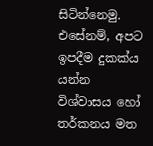සිටින්නෙමු. එසේනම්, අපට ඉපදීම දුකක්ය යන්න විශ්වාසය හෝ තර්කනය මත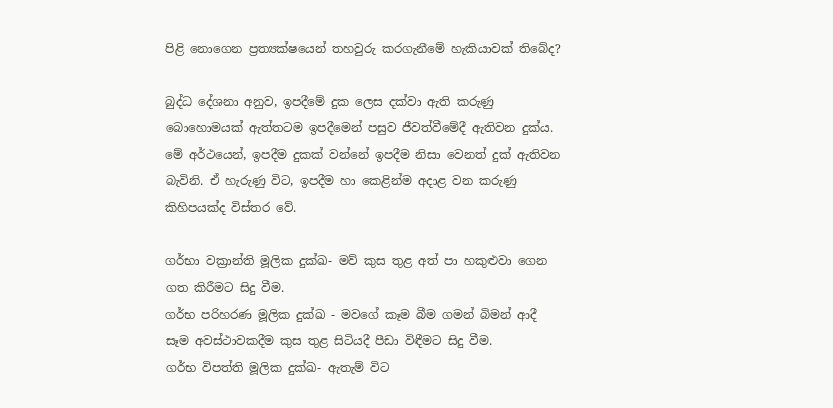පිළි නොගෙන ප්‍රත්‍යක්ෂයෙන් තහවුරු කරගැනීමේ හැකියාවක් තිබේද?

බුද්ධ දේශනා අනුව, ඉපදීමේ දුක ලෙස දක්වා ඇති කරුණු බොහොමයක් ඇත්තටම ඉපදීමෙන් පසුව ජීවත්වීමේදී ඇතිවන දුක්ය. මේ අර්ථයෙන්, ඉපදීම දුකක් වන්නේ ඉපදීම නිසා වෙනත් දුක් ඇතිවන බැවිනි. ඒ හැරුණු විට, ඉපදීම හා කෙළින්ම අදාළ වන කරුණු කිහිපයක්ද විස්තර වේ.

ගර්භා වක්‍රාන්ති මූලික දුක්ඛ- මව් කුස තුළ අත් පා හකුළුවා ගෙන ගත කිරීමට සිදු වීම.
ගර්භ පරිහරණ මූලික දුක්ඛ - මවගේ කෑම බීම ගමන් බිමන් ආදී සෑම අවස්ථාවකදීම කුස තුළ සිටියදී පීඩා විඳීමට සිදු වීම.
ගර්භ විපත්ති මූලික දුක්ඛ- ඇතැම් විට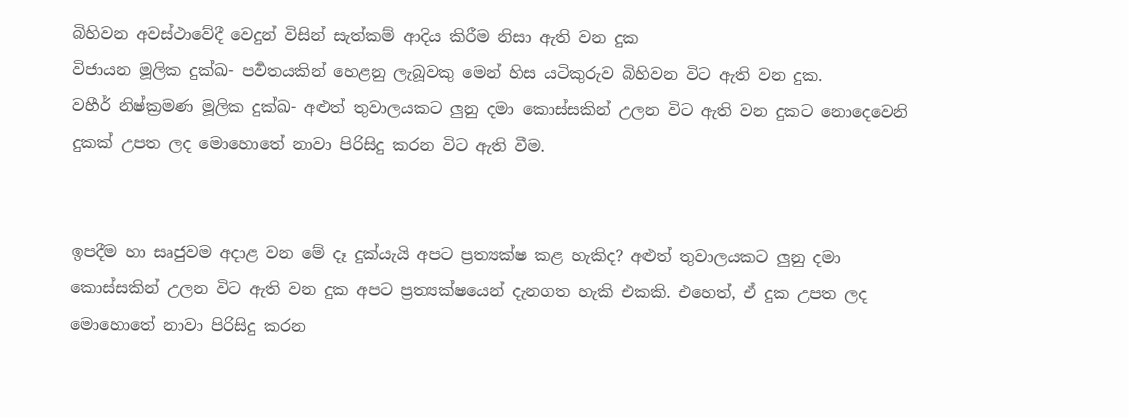බිහිවන අවස්ථාවේදී වෙදුන් විසින් සැත්කම් ආදිය කිරීම නිසා ඇති වන දුක
විජායන මූලික දුක්ඛ- පර්‍වතයකින් හෙළනු ලැබූවකු මෙන් හිස යටිකුරුව බිහිවන විට ඇති වන දුක.
වහීර් නිෂ්ක්‍රමණ මූලික දුක්ඛ- අළුත් තුවාලයකට ලුනු දමා කොස්සකින් උලන විට ඇති වන දුකට නොදෙවෙනි දුකක් උපත ලද මොහොතේ නාවා පිරිසිදු කරන විට ඇති වීම.


ඉපදීම හා සෘජුවම අදාළ වන මේ දෑ දුක්යැයි අපට ප්‍රත්‍යක්ෂ කළ හැකිද? අළුත් තුවාලයකට ලුනු දමා කොස්සකින් උලන විට ඇති වන දුක අපට ප්‍රත්‍යක්ෂයෙන් දැනගත හැකි එකකි. එහෙත්, ඒ දුක උපත ලද මොහොතේ නාවා පිරිසිදු කරන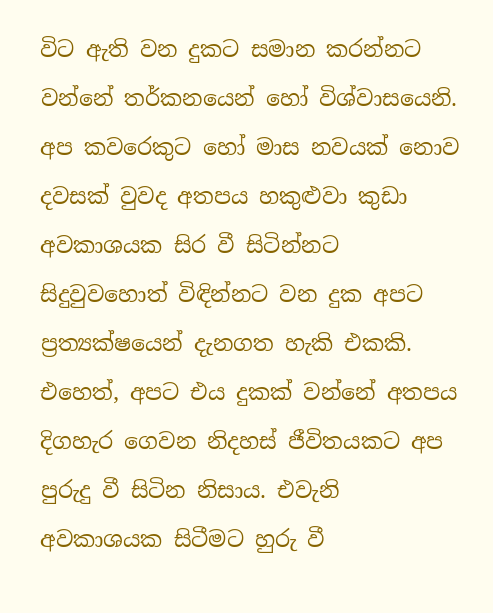විට ඇති වන දුකට සමාන කරන්නට වන්නේ තර්කනයෙන් හෝ විශ්වාසයෙනි. අප කවරෙකුට හෝ මාස නවයක් නොව දවසක් වුවද අතපය හකුළුවා කුඩා අවකාශයක සිර වී සිටින්නට සිදුවුවහොත් විඳින්නට වන දුක අපට ප්‍රත්‍යක්ෂයෙන් දැනගත හැකි එකකි. එහෙත්, අපට එය දුකක් වන්නේ අතපය දිගහැර ගෙවන නිදහස් ජීවිතයකට අප පුරුදු වී සිටින නිසාය. එවැනි අවකාශයක සිටීමට හුරු වී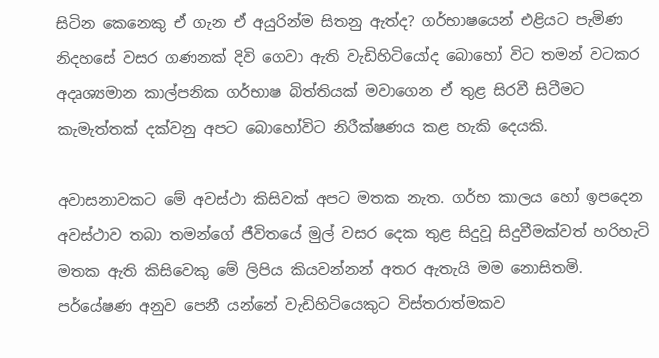සිටින කෙනෙකු ඒ ගැන ඒ අයුරින්ම සිතනු ඇත්ද? ගර්භාෂයෙන් එළියට පැමිණ නිදහසේ වසර ගණනක් දිවි ගෙවා ඇති වැඩිහිටියෝද බොහෝ විට තමන් වටකර අදෘශ්‍යමාන කාල්පනික ගර්භාෂ බිත්තියක් මවාගෙන ඒ තුළ සිරවී සිටීමට කැමැත්තක් දක්වනු අපට බොහෝවිට නිරීක්ෂණය කළ හැකි දෙයකි.

අවාසනාවකට මේ අවස්ථා කිසිවක් අපට මතක නැත. ගර්භ කාලය හෝ ඉපදෙන අවස්ථාව තබා තමන්ගේ ජීවිතයේ මුල් වසර දෙක තුළ සිදුවූ සිදුවීමක්වත් හරිහැටි මතක ඇති කිසිවෙකු මේ ලිපිය කියවන්නන් අතර ඇතැයි මම නොසිතමි. පර්යේෂණ අනුව පෙනී යන්නේ වැඩිහිටියෙකුට විස්තරාත්මකව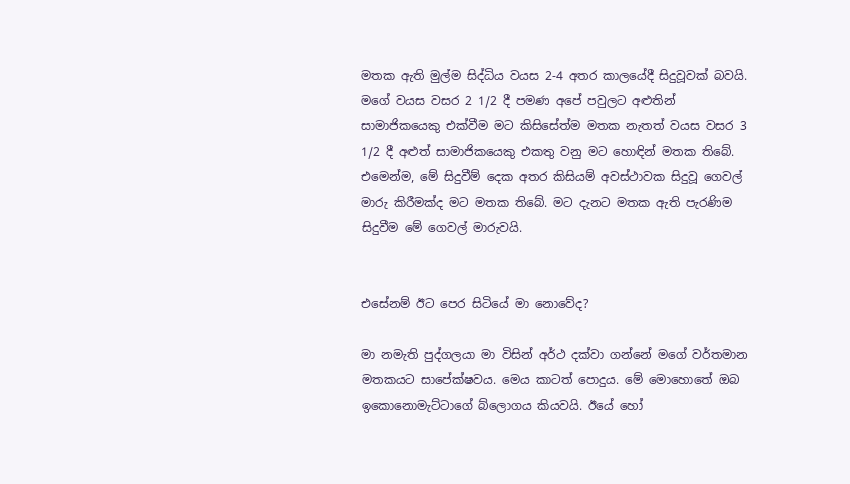මතක ඇති මුල්ම සිද්ධිය වයස 2-4 අතර කාලයේදී සිදුවූවක් බවයි. මගේ වයස වසර 2 1/2 දී පමණ අපේ පවුලට අළුතින් සාමාජිකයෙකු එක්වීම මට කිසිසේත්ම මතක නැතත් වයස වසර 3 1/2 දී අළුත් සාමාජිකයෙකු එකතු වනු මට හොඳින් මතක තිබේ. එමෙන්ම, මේ සිදුවීම් දෙක අතර කිසියම් අවස්ථාවක සිදුවූ ගෙවල් මාරු කිරීමක්ද මට මතක තිබේ. මට දැනට මතක ඇති පැරණිම සිදුවීම මේ ගෙවල් මාරුවයි.


එසේනම් ඊට පෙර සිටියේ මා නොවේද?

මා නමැති පුද්ගලයා මා විසින් අර්ථ දක්වා ගන්නේ මගේ වර්තමාන මතකයට සාපේක්ෂවය. මෙය කාටත් පොදුය. මේ මොහොතේ ඔබ ඉකොනොමැට්ටාගේ බ්ලොගය කියවයි. ඊයේ හෝ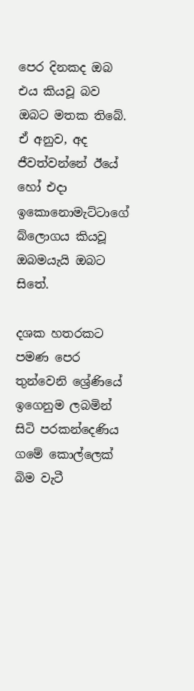පෙර දිනකද ඔබ එය කියවූ බව ඔබට මතක තිබේ. ඒ අනුව, අද ජීවත්වන්නේ ඊයේ හෝ එදා ඉකොනොමැට්ටාගේ බ්ලොගය කියවූ ඔබමයැයි ඔබට සිතේ.

දශක හතරකට පමණ පෙර තුන්වෙනි ශ්‍රේණියේ ඉගෙනුම ලබමින් සිටි පරකන්දෙණිය ගමේ කොල්ලෙක් බිම වැටී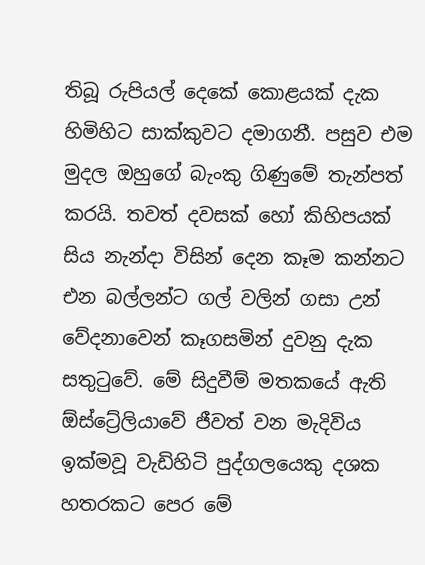තිබූ රුපියල් දෙකේ කොළයක් දැක හිමිහිට සාක්කුවට දමාගනී. පසුව එම මුදල ඔහුගේ බැංකු ගිණුමේ තැන්පත් කරයි. තවත් දවසක් හෝ කිහිපයක් සිය නැන්දා විසින් දෙන කෑම කන්නට එන බල්ලන්ට ගල් වලින් ගසා උන් වේදනාවෙන් කෑගසමින් දුවනු දැක සතුටුවේ. මේ සිදුවීම් මතකයේ ඇති ඕස්ට්‍රේලියාවේ ජීවත් වන මැදිවිය ඉක්මවූ වැඩිහිටි පුද්ගලයෙකු දශක හතරකට පෙර මේ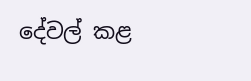දේවල් කළ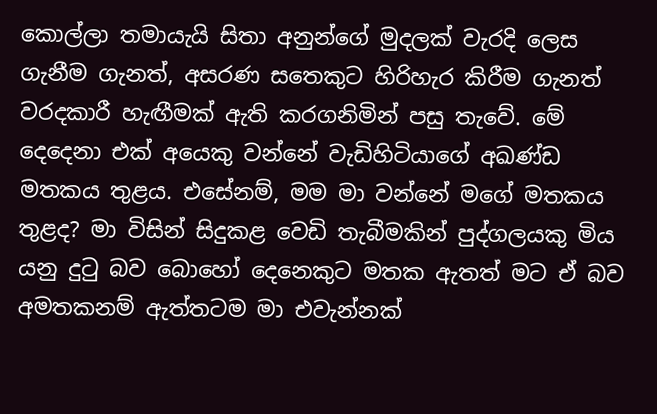කොල්ලා තමායැයි සිතා අනුන්ගේ මුදලක් වැරදි ලෙස ගැනීම ගැනත්, අසරණ සතෙකුට හිරිහැර කිරීම ගැනත් වරදකාරී හැඟීමක් ඇති කරගනිමින් පසු තැවේ. මේ දෙදෙනා එක් අයෙකු වන්නේ වැඩිහිටියාගේ අඛණ්ඩ මතකය තුළය. එසේනම්, මම මා වන්නේ මගේ මතකය තුළද? මා විසින් සිදුකළ වෙඩි තැබීමකින් පුද්ගලයකු මිය යනු දුටු බව බොහෝ දෙනෙකුට මතක ඇතත් මට ඒ බව අමතකනම් ඇත්තටම මා එවැන්නක්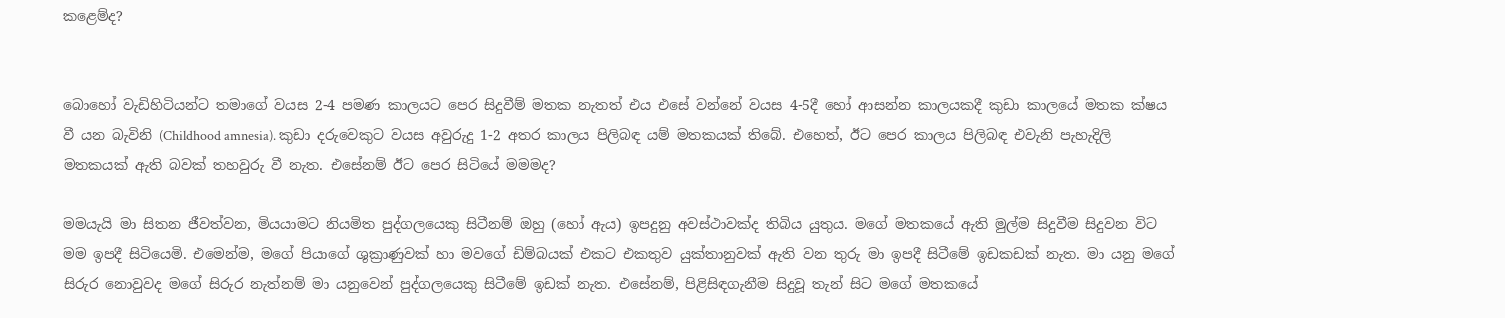කළෙම්ද?


බොහෝ වැඩිහිටියන්ට තමාගේ වයස 2-4 පමණ කාලයට පෙර සිදුවීම් මතක නැතත් එය එසේ වන්නේ වයස 4-5දී හෝ ආසන්න කාලයකදී කුඩා කාලයේ මතක ක්ෂය වී යන බැවිනි (Childhood amnesia). කුඩා දරුවෙකුට වයස අවුරුදු 1-2 අතර කාලය පිලිබඳ යම් මතකයක් තිබේ. එහෙත්, ඊට පෙර කාලය පිලිබඳ එවැනි පැහැදිලි මතකයක් ඇති බවක් තහවුරු වී නැත. එසේනම් ඊට පෙර සිටියේ මමමද?

මමයැයි මා සිතන ජීවත්වන, මියයාමට නියමිත පුද්ගලයෙකු සිටීනම් ඔහු (හෝ ඇය) ඉපදුනු අවස්ථාවක්ද තිබිය යුතුය. මගේ මතකයේ ඇති මුල්ම සිදුවීම සිදුවන විට මම ඉපදී සිටියෙමි. එමෙන්ම, මගේ පියාගේ ශුක්‍රාණුවක් හා මවගේ ඩිම්බයක් එකට එකතුව යුක්තානුවක් ඇති වන තුරු මා ඉපදී සිටීමේ ඉඩකඩක් නැත. මා යනු මගේ සිරුර නොවුවද මගේ සිරුර නැත්නම් මා යනුවෙන් පුද්ගලයෙකු සිටීමේ ඉඩක් නැත. එසේනම්, පිළිසිඳගැනීම සිදුවූ තැන් සිට මගේ මතකයේ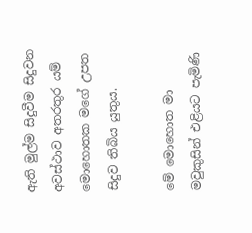ඇති මුල්ම සිදුවීම සිදුවන අවස්ථාව අතරතුර යම් මොහොතක මගේ උපත සිදුව තිබිය යුතුය.

මේ මොහොත මා මවුකුසින් එළියට පැමිණි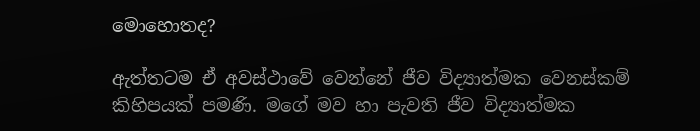මොහොතද?

ඇත්තටම ඒ අවස්ථාවේ වෙන්නේ ජීව විද්‍යාත්මක වෙනස්කම් කිහිපයක් පමණි. මගේ මව හා පැවති ජීව විද්‍යාත්මක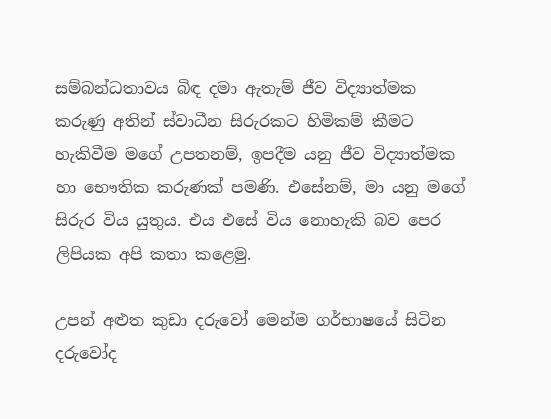සම්බන්ධතාවය බිඳ දමා ඇතැම් ජීව විද්‍යාත්මක කරුණු අතින් ස්වාධීන සිරුරකට හිමිකම් කීමට හැකිවීම මගේ උපතනම්, ඉපදීම යනු ජීව විද්‍යාත්මක හා භෞතික කරුණක් පමණි. එසේනම්, මා යනු මගේ සිරුර විය යුතුය. එය එසේ විය නොහැකි බව පෙර ලිපියක අපි කතා කළෙමු.

උපන් අළුත කුඩා දරුවෝ මෙන්ම ගර්භාෂයේ සිටින දරුවෝද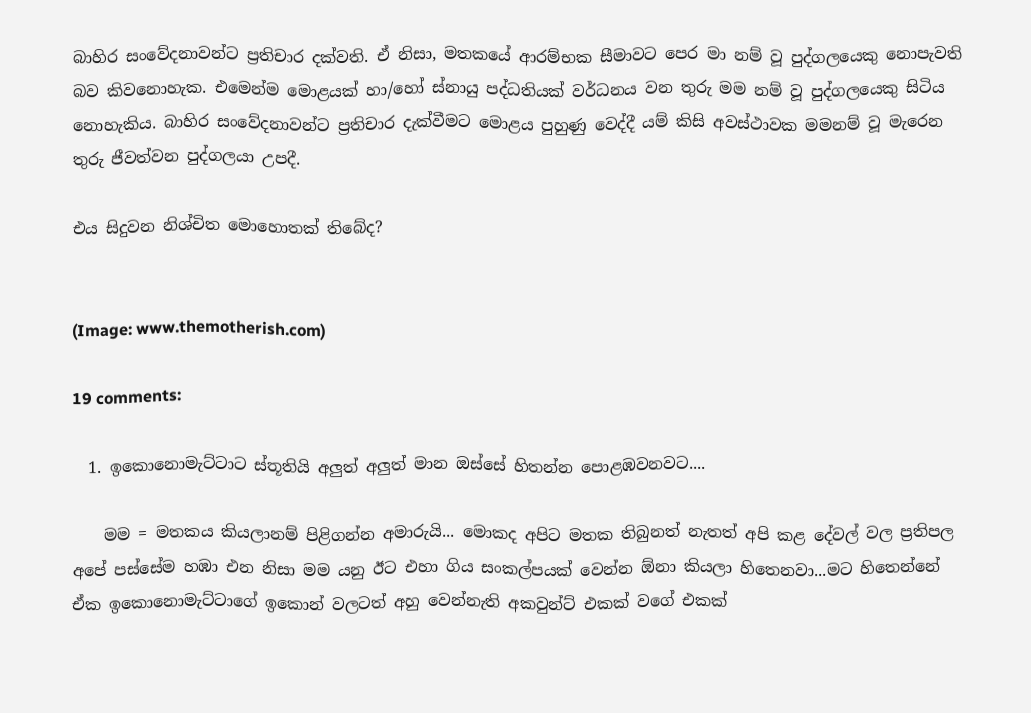බාහිර සංවේදනාවන්ට ප්‍රතිචාර දක්වති. ඒ නිසා, මතකයේ ආරම්භක සීමාවට පෙර මා නම් වූ පුද්ගලයෙකු නොපැවති බව කිවනොහැක. එමෙන්ම මොළයක් හා/හෝ ස්නායු පද්ධතියක් වර්ධනය වන තුරු මම නම් වූ පුද්ගලයෙකු සිටිය නොහැකිය. බාහිර සංවේදනාවන්ට ප්‍රතිචාර දැක්වීමට මොළය පුහුණු වෙද්දී යම් කිසි අවස්ථාවක මමනම් වූ මැරෙන තුරු ජීවත්වන පුද්ගලයා උපදී.

එය සිදුවන නිශ්චිත මොහොතක් තිබේද?


(Image: www.themotherish.com)

19 comments:

  1. ඉකොනොමැට්ටාට ස්තූතියි අලුත් අලුත් මාන ඔස්සේ හිතන්න පොළඹවනවට....

    මම = මතකය කියලානම් පිළිගන්න අමාරුයි... මොකද අපිට මතක තිබුනත් නැතත් අපි කළ දේවල් වල ප්‍රතිපල අපේ පස්සේම හඹා එන නිසා මම යනු ඊට එහා ගිය සංකල්පයක් වෙන්න ඕනා කියලා හිතෙනවා...මට හිතෙන්නේ ඒක ඉකොනොමැට්ටාගේ ඉකොන් වලටත් අහු වෙන්නැති අකවුන්ට් එකක් වගේ එකක්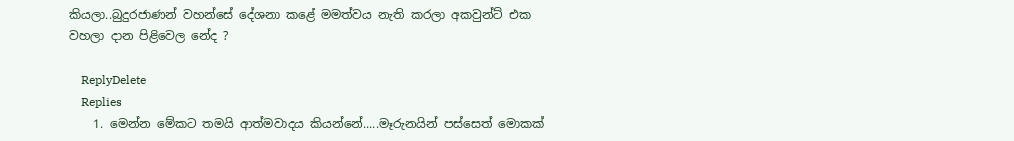කියලා..බුදුරජාණන් වහන්සේ දේශනා කළේ මමත්වය නැති කරලා අකවුන්ට් එක වහලා දාන පිළිවෙල නේද ?

    ReplyDelete
    Replies
    1. මෙන්න මේකට තමයි ආත්මවාදය කියන්නේ.....මෑරුනයින් පස්සෙත් මොකක්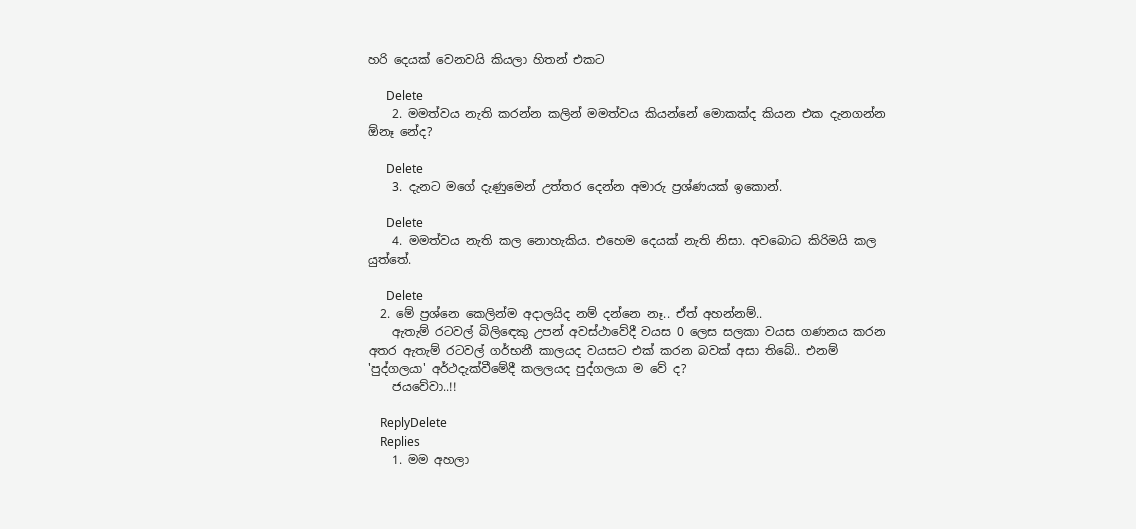හරි දෙයක් වෙනවයි කියලා හිතන් එකට

      Delete
    2. මමත්වය නැති කරන්න කලින් මමත්වය කියන්නේ මොකක්ද කියන එක දැනගන්න ඕනෑ නේද?

      Delete
    3. දැනට මගේ දැණුමෙන් උත්තර දෙන්න අමාරු ප්‍රශ්ණයක් ඉකොන්.

      Delete
    4. මමත්වය නැති කල නොහැකිය. එහෙම දෙයක් නැති නිසා. අවබොධ කිරිමයි කල යුත්තේ.

      Delete
  2. මේ ප්‍රශ්නෙ කෙලින්ම අදාලයිද නම් දන්නෙ නෑ.. ඒත් අහන්නම්..
    ඇතැම් රටවල් බිලිඳෙකු උපන් අවස්ථාවේදී වයස 0 ලෙස සලකා වයස ගණනය කරන අතර ඇතැම් රටවල් ගර්භනී කාලයද වයසට එක් කරන බවක් අසා තිබේ.. එනම් 'පුද්ගලයා' අර්ථදැක්වීමේදී කලලයද පුද්ගලයා ම වේ ද?
    ජයවේවා..!!

    ReplyDelete
    Replies
    1. මම අහලා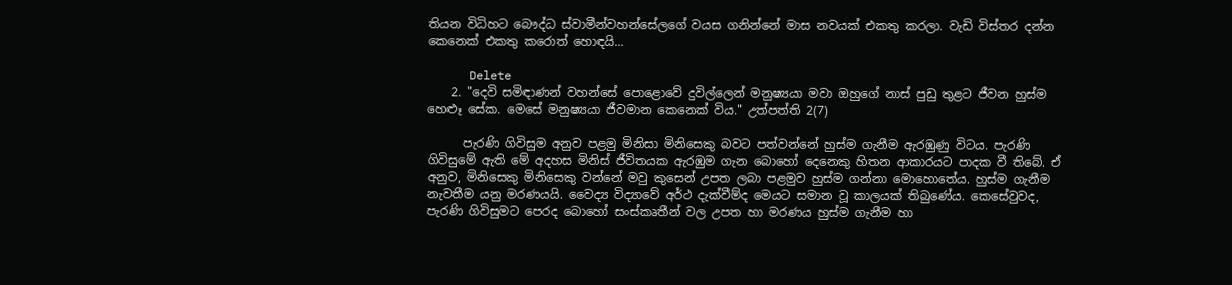තියන විධිහට බෞද්ධ ස්වාමීන්වහන්සේලගේ වයස ගනින්නේ මාස නවයක් එකතු කරලා. වැඩි විස්තර දන්න කෙනෙක් එකතු කරොත් හොඳයි...

      Delete
    2. "දෙවි සමිඳාණන් වහන්සේ පොළොවේ දුවිල්ලෙන් මනුෂ්‍යයා මවා ඔහුගේ නාස් පුඩු තුළට ජීවන හුස්ම හෙළූ සේක. මෙසේ මනුෂ්‍යයා ජීවමාන කෙනෙක් විය." උත්පත්ති 2(7)

      පැරණි ගිවිසුම අනුව පළමු මිනිසා මිනිසෙකු බවට පත්වන්නේ හුස්ම ගැනීම ඇරඹුණු විටය. පැරණි ගිවිසුමේ ඇති මේ අදහස මිනිස් ජීවිතයක ඇරඹුම ගැන බොහෝ දෙනෙකු හිතන ආකාරයට පාදක වී තිබේ. ඒ අනුව, මිනිසෙකු මිනිසෙකු වන්නේ මවු කුසෙන් උපත ලබා පළමුව හුස්ම ගන්නා මොහොතේය. හුස්ම ගැනීම නැවතීම යනු මරණයයි. වෛද්‍ය විද්‍යාවේ අර්ථ දැක්වීම්ද මෙයට සමාන වූ කාලයක් තිබුණේය. කෙසේවුවද, පැරණි ගිවිසුමට පෙරද බොහෝ සංස්කෘතීන් වල උපත හා මරණය හුස්ම ගැනීම හා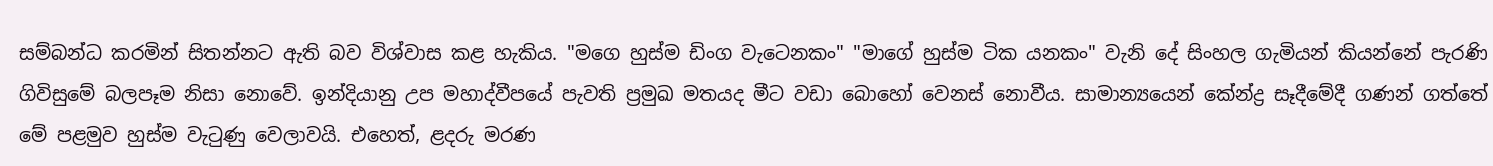සම්බන්ධ කරමින් සිතන්නට ඇති බව විශ්වාස කළ හැකිය. "මගෙ හුස්ම ඩිංග වැටෙනකං" "මාගේ හුස්ම ටික යනකං" වැනි දේ සිංහල ගැමියන් කියන්නේ පැරණි ගිවිසුමේ බලපෑම නිසා නොවේ. ඉන්දියානු උප මහාද්වීපයේ පැවති ප්‍රමුඛ මතයද මීට වඩා බොහෝ වෙනස් නොවීය. සාමාන්‍යයෙන් කේන්ද්‍ර සෑදීමේදී ගණන් ගත්තේ මේ පළමුව හුස්ම වැටුණු වෙලාවයි. එහෙත්, ළදරු මරණ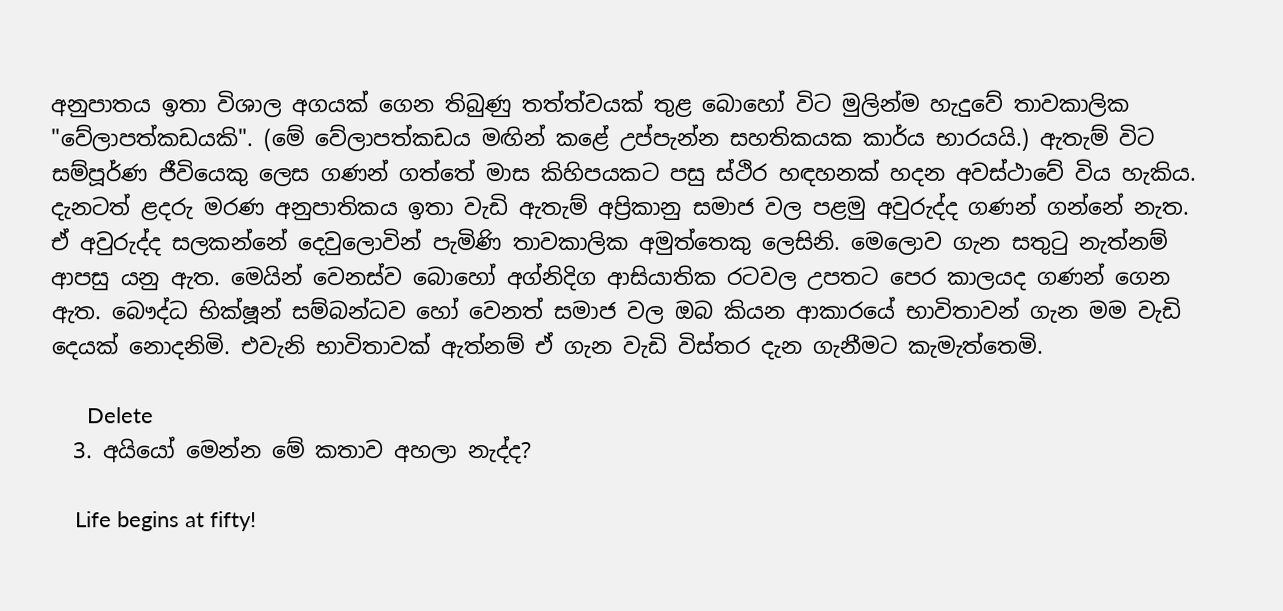අනුපාතය ඉතා විශාල අගයක් ගෙන තිබුණු තත්ත්වයක් තුළ බොහෝ විට මුලින්ම හැදුවේ තාවකාලික "වේලාපත්කඩයකි". (මේ වේලාපත්කඩය මඟින් කළේ උප්පැන්න සහතිකයක කාර්ය භාරයයි.) ඇතැම් විට සම්පූර්ණ ජීවියෙකු ලෙස ගණන් ගත්තේ මාස කිහිපයකට පසු ස්ථිර හඳහනක් හදන අවස්ථාවේ විය හැකිය. දැනටත් ළදරු මරණ අනුපාතිකය ඉතා වැඩි ඇතැම් අප්‍රිකානු සමාජ වල පළමු අවුරුද්ද ගණන් ගන්නේ නැත. ඒ අවුරුද්ද සලකන්නේ දෙවුලොවින් පැමිණි තාවකාලික අමුත්තෙකු ලෙසිනි. මෙලොව ගැන සතුටු නැත්නම් ආපසු යනු ඇත. මෙයින් වෙනස්ව බොහෝ අග්නිදිග ආසියාතික රටවල උපතට පෙර කාලයද ගණන් ගෙන ඇත. බෞද්ධ භික්ෂූන් සම්බන්ධව හෝ වෙනත් සමාජ වල ඔබ කියන ආකාරයේ භාවිතාවන් ගැන මම වැඩි දෙයක් නොදනිමි. එවැනි භාවිතාවක් ඇත්නම් ඒ ගැන වැඩි විස්තර දැන ගැනීමට කැමැත්තෙමි.

      Delete
  3. අයියෝ මෙන්න මේ කතාව අහලා නැද්ද?

    Life begins at fifty!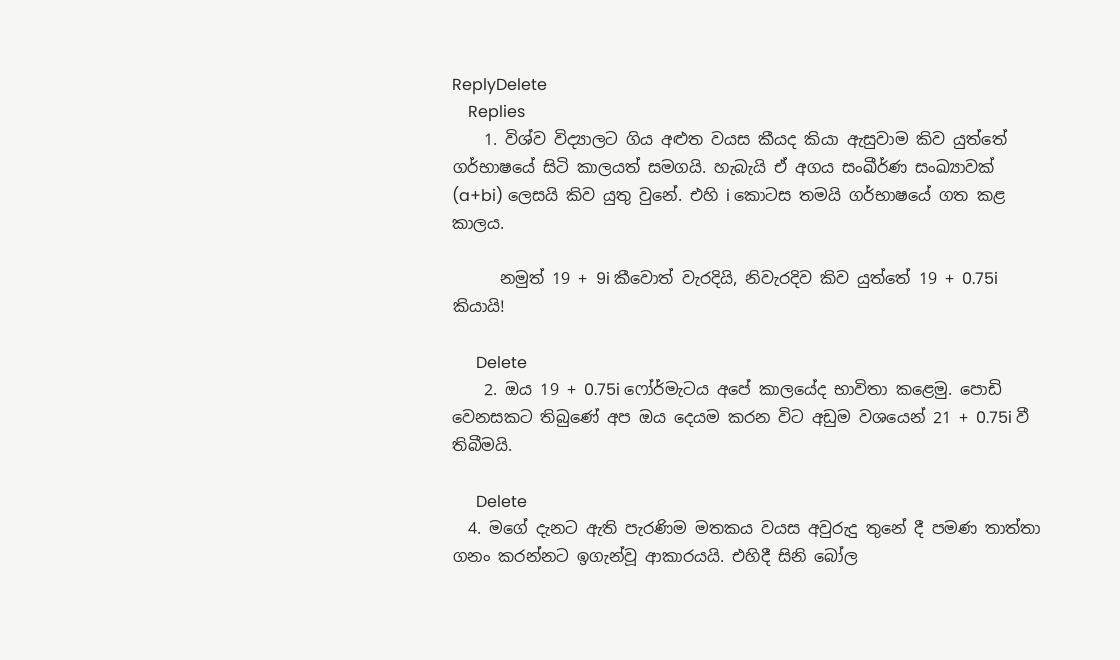ReplyDelete
    Replies
    1. විශ්ව විද්‍යාලට ගිය අළුත වයස කීයද කියා ඇසුවාම කිව යුත්තේ ගර්භාෂයේ සිටි කාලයත් සමගයි. හැබැයි ඒ අගය සංඛීර්ණ සංඛ්‍යාවක් (a+bi) ලෙසයි කිව යුතු වුනේ. එහි i කොටස තමයි ගර්භාෂයේ ගත කළ කාලය.

      නමුත් 19 + 9i කීවොත් වැරදියි, නිවැරදිව කිව යුත්තේ 19 + 0.75i කියායි!

      Delete
    2. ඔය 19 + 0.75i ෆෝර්මැටය අපේ කාලයේද භාවිතා කළෙමු. පොඩි වෙනසකට තිබුණේ අප ඔය දෙයම කරන විට අඩුම වශයෙන් 21 + 0.75i වී තිබීමයි.

      Delete
  4. මගේ දැනට ඇති පැරණිම මතකය වයස අවුරුදු තුනේ දී පමණ තාත්තා ගනං කරන්නට ඉගැන්වූ ආකාරයයි. එහිදී සිනි බෝල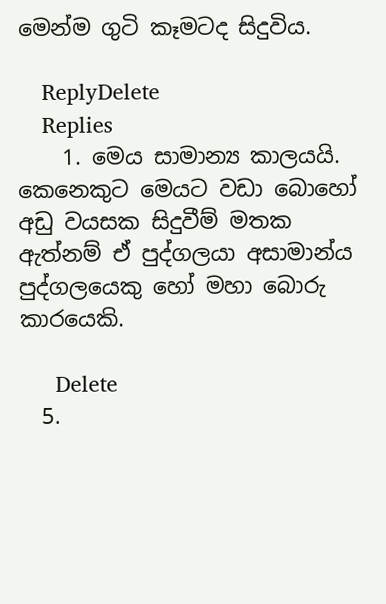මෙන්ම ගුටි කෑමටද සිදුවිය.

    ReplyDelete
    Replies
    1. මෙය සාමාන්‍ය කාලයයි. කෙනෙකුට මෙයට වඩා බොහෝ අඩු වයසක සිදුවීම් මතක ඇත්නම් ඒ පුද්ගලයා අසාමාන්ය පුද්ගලයෙකු හෝ මහා බොරු කාරයෙකි.

      Delete
  5.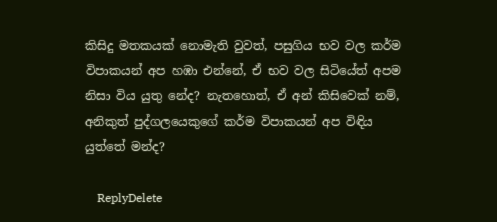කිසිදු මතකයක් නොමැති වුවත්, පසුගිය භව වල කර්ම විපාකයන් අප හඹා එන්නේ, ඒ භව වල සිටියේත් අපම නිසා විය යුතු නේද? නැතහොත්, ඒ අන් කිසිවෙක් නම්, අනිකුත් පුද්ගලයෙකුගේ කර්ම විපාකයන් අප විඳිය යුත්තේ මන්ද?

    ReplyDelete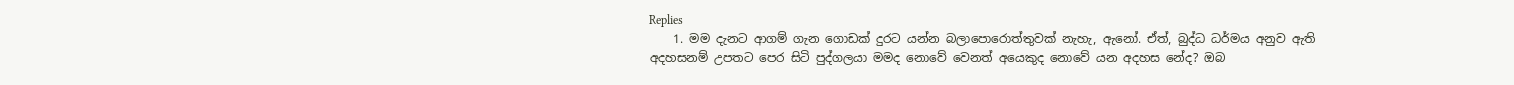Replies
    1. මම දැනට ආගම් ගැන ගොඩක් දුරට යන්න බලාපොරොත්තුවක් නැහැ, ඇනෝ. ඒත්, බුද්ධ ධර්මය අනුව ඇති අදහසනම් උපතට පෙර සිටි පුද්ගලයා මමද නොවේ වෙනත් අයෙකුද නොවේ යන අදහස නේද? ඔබ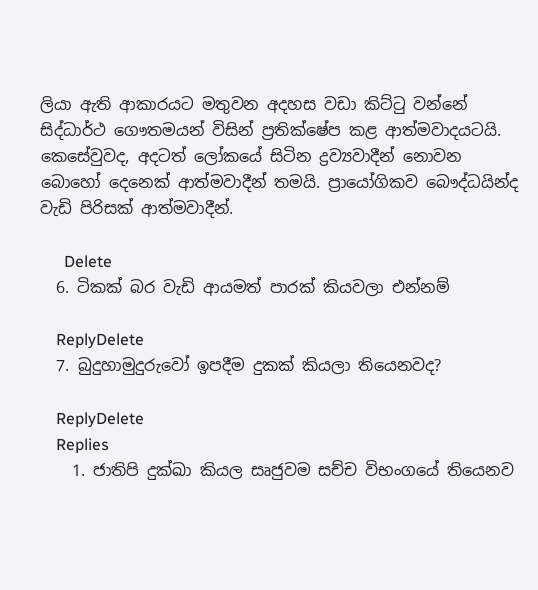ලියා ඇති ආකාරයට මතුවන අදහස වඩා කිට්ටු වන්නේ සිද්ධාර්ථ ගෞතමයන් විසින් ප්‍රතික්ෂේප කළ ආත්මවාදයටයි. කෙසේවුවද, අදටත් ලෝකයේ සිටින ද්‍රව්‍යවාදීන් නොවන බොහෝ දෙනෙක් ආත්මවාදීන් තමයි. ප්‍රායෝගිකව බෞද්ධයින්ද වැඩි පිරිසක් ආත්මවාදීන්.

      Delete
  6. ටිකක් බර වැඩි ආයමත් පාරක් කියවලා එන්නම්

    ReplyDelete
  7. බුදුහාමුදුරුවෝ ඉපදීම දුකක් කියලා තියෙනවද?

    ReplyDelete
    Replies
    1. ජාතිපි දුක්ඛා කියල සෘජුවම සච්ච විභංගයේ තියෙනව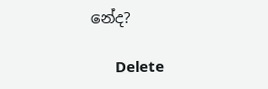නේද?

      Delete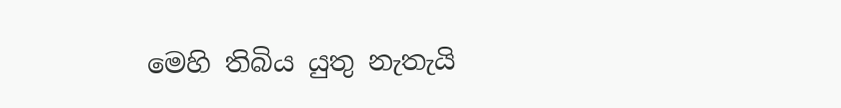මෙහි තිබිය යුතු නැතැයි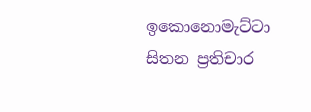ඉකොනොමැට්ටා සිතන ප්‍රතිචාර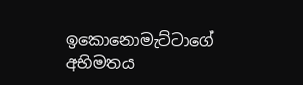ඉකොනොමැට්ටාගේ අභිමතය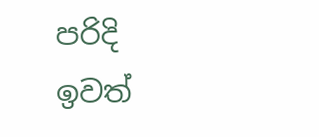පරිදි ඉවත්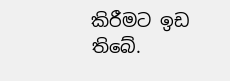කිරීමට ඉඩ තිබේ.